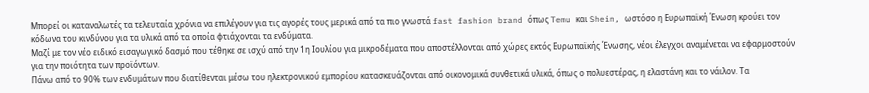Μπορεί οι καταναλωτές τα τελευταία χρόνια να επιλέγουν για τις αγορές τους μερικά από τα πιο γνωστά fast fashion brand όπως Temu και Shein, ωστόσο η Ευρωπαϊκή Ένωση κρούει τον κόδωνα του κινδύνου για τα υλικά από τα οποία φτιάχονται τα ενδύματα.
Μαζί με τον νέο ειδικό εισαγωγικό δασμό που τέθηκε σε ισχύ από την 1η Ιουλίου για μικροδέματα που αποστέλλονται από χώρες εκτός Ευρωπαϊκής Ένωσης, νέοι έλεγχοι αναμένεται να εφαρμοστούν για την ποιότητα των προϊόντων.
Πάνω από το 90% των ενδυμάτων που διατίθενται μέσω του ηλεκτρονικού εμπορίου κατασκευάζονται από οικονομικά συνθετικά υλικά, όπως ο πολυεστέρας, η ελαστάνη και το νάιλον. Τα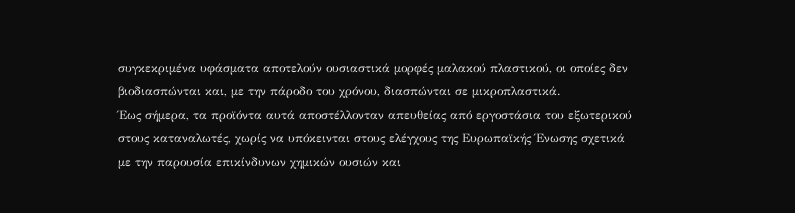συγκεκριμένα υφάσματα αποτελούν ουσιαστικά μορφές μαλακού πλαστικού, οι οποίες δεν βιοδιασπώνται και, με την πάροδο του χρόνου, διασπώνται σε μικροπλαστικά.
Έως σήμερα, τα προϊόντα αυτά αποστέλλονταν απευθείας από εργοστάσια του εξωτερικού στους καταναλωτές, χωρίς να υπόκεινται στους ελέγχους της Ευρωπαϊκής Ένωσης σχετικά με την παρουσία επικίνδυνων χημικών ουσιών και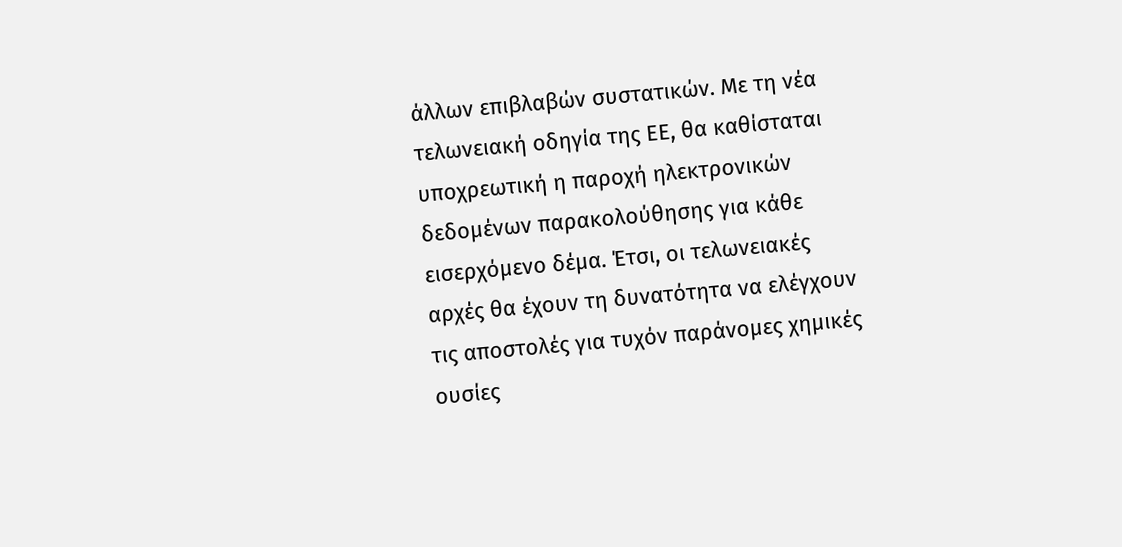άλλων επιβλαβών συστατικών. Με τη νέα τελωνειακή οδηγία της ΕΕ, θα καθίσταται υποχρεωτική η παροχή ηλεκτρονικών δεδομένων παρακολούθησης για κάθε εισερχόμενο δέμα. Έτσι, οι τελωνειακές αρχές θα έχουν τη δυνατότητα να ελέγχουν τις αποστολές για τυχόν παράνομες χημικές ουσίες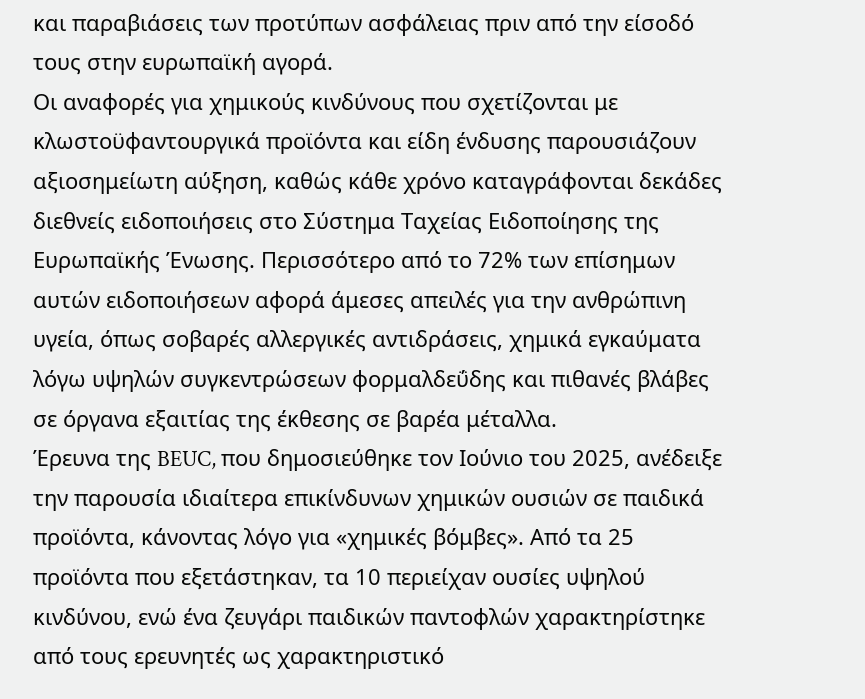και παραβιάσεις των προτύπων ασφάλειας πριν από την είσοδό τους στην ευρωπαϊκή αγορά.
Οι αναφορές για χημικούς κινδύνους που σχετίζονται με κλωστοϋφαντουργικά προϊόντα και είδη ένδυσης παρουσιάζουν αξιοσημείωτη αύξηση, καθώς κάθε χρόνο καταγράφονται δεκάδες διεθνείς ειδοποιήσεις στο Σύστημα Ταχείας Ειδοποίησης της Ευρωπαϊκής Ένωσης. Περισσότερο από το 72% των επίσημων αυτών ειδοποιήσεων αφορά άμεσες απειλές για την ανθρώπινη υγεία, όπως σοβαρές αλλεργικές αντιδράσεις, χημικά εγκαύματα λόγω υψηλών συγκεντρώσεων φορμαλδεΰδης και πιθανές βλάβες σε όργανα εξαιτίας της έκθεσης σε βαρέα μέταλλα.
Έρευνα της BEUC, που δημοσιεύθηκε τον Ιούνιο του 2025, ανέδειξε την παρουσία ιδιαίτερα επικίνδυνων χημικών ουσιών σε παιδικά προϊόντα, κάνοντας λόγο για «χημικές βόμβες». Από τα 25 προϊόντα που εξετάστηκαν, τα 10 περιείχαν ουσίες υψηλού κινδύνου, ενώ ένα ζευγάρι παιδικών παντοφλών χαρακτηρίστηκε από τους ερευνητές ως χαρακτηριστικό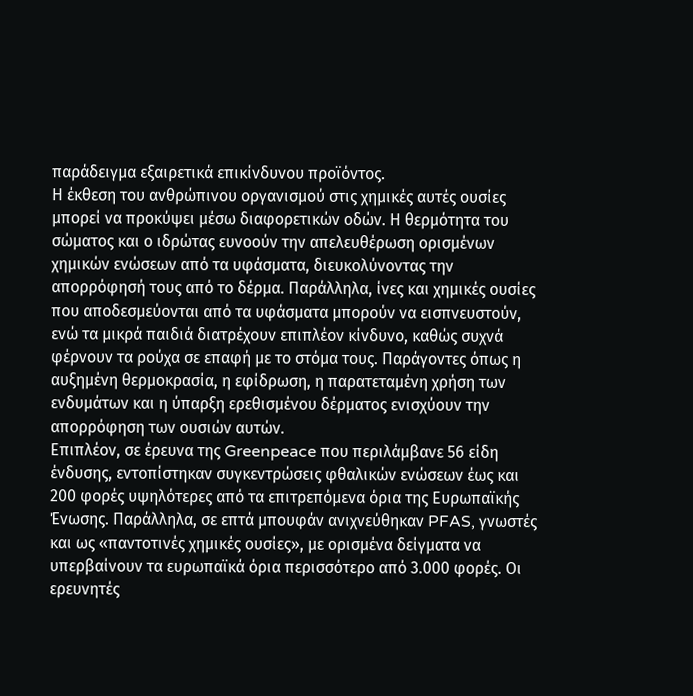παράδειγμα εξαιρετικά επικίνδυνου προϊόντος.
Η έκθεση του ανθρώπινου οργανισμού στις χημικές αυτές ουσίες μπορεί να προκύψει μέσω διαφορετικών οδών. Η θερμότητα του σώματος και ο ιδρώτας ευνοούν την απελευθέρωση ορισμένων χημικών ενώσεων από τα υφάσματα, διευκολύνοντας την απορρόφησή τους από το δέρμα. Παράλληλα, ίνες και χημικές ουσίες που αποδεσμεύονται από τα υφάσματα μπορούν να εισπνευστούν, ενώ τα μικρά παιδιά διατρέχουν επιπλέον κίνδυνο, καθώς συχνά φέρνουν τα ρούχα σε επαφή με το στόμα τους. Παράγοντες όπως η αυξημένη θερμοκρασία, η εφίδρωση, η παρατεταμένη χρήση των ενδυμάτων και η ύπαρξη ερεθισμένου δέρματος ενισχύουν την απορρόφηση των ουσιών αυτών.
Επιπλέον, σε έρευνα της Greenpeace που περιλάμβανε 56 είδη ένδυσης, εντοπίστηκαν συγκεντρώσεις φθαλικών ενώσεων έως και 200 φορές υψηλότερες από τα επιτρεπόμενα όρια της Ευρωπαϊκής Ένωσης. Παράλληλα, σε επτά μπουφάν ανιχνεύθηκαν PFAS, γνωστές και ως «παντοτινές χημικές ουσίες», με ορισμένα δείγματα να υπερβαίνουν τα ευρωπαϊκά όρια περισσότερο από 3.000 φορές. Οι ερευνητές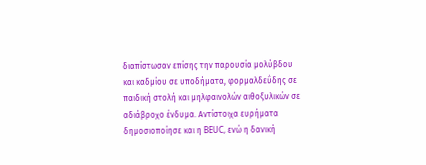διαπίστωσαν επίσης την παρουσία μολύβδου και καδμίου σε υποδήματα, φορμαλδεΰδης σε παιδική στολή και μηλφαινολών αιθοξυλικών σε αδιάβροχο ένδυμα. Αντίστοιχα ευρήματα δημοσιοποίησε και η BEUC, ενώ η δανική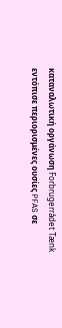καταναλωτική οργάνωση Forbrugerrådet Tænk εντόπισε περιορισμένες ουσίες PFAS σε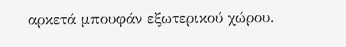αρκετά μπουφάν εξωτερικού χώρου.